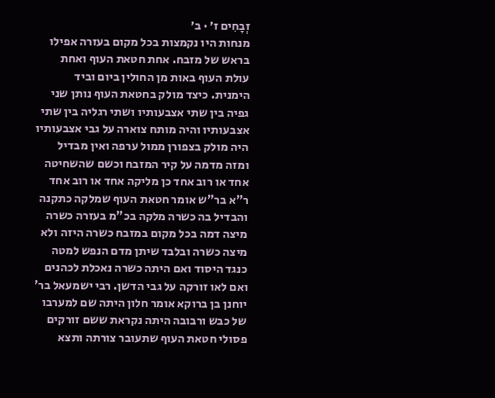זְבָחִים ז׳ · ב׳
מנחות היו נקמצות בכל מקום בעזרה אפילו בראש של מזבח. אחת חטאת העוף ואחת עולת העוף באות מן החולין ביום וביד הימנית. כיצד מולק בחטאת העוף נותן שני גפיה בין שתי אצבעותיו ושתי רגליה בין שתי אצבעותיו והיה מותח צוארה על גבי אצבעותיו היה מולק בצפורן ממול ערפה ואין מבדיל ומזה מדמה על קיר המזבח וכשם שהשחיטה אחד או רוב אחד כן מליקה אחד או רוב אחד ר"א בר"ש אומר חטאת העוף שמלקה כתקנה והבדיל בה כשרה מלקה בכ"מ בעזרה כשרה מיצה דמה בכל מקום במזבח כשרה היזה ולא מיצה כשרה ובלבד שיתן מדם הנפש למטה כנגד היסוד ואם היתה כשרה נאכלת לכהנים ואם לאו זורקה על גבי הדשן. רבי ישמעאל בר' יוחנן בן ברוקא אומר חלון היתה שם למערבו של כבש ורבובה היתה נקראת ששם זורקים פסולי חטאת העוף שתעובר צורתה ותצא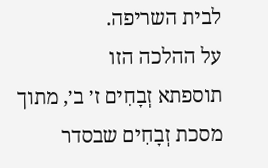לבית השריפה.
על ההלכה הזו
תוספתא זְבָחִים ז׳ ב׳, מתוך מסכת זְבָחִים שבסדר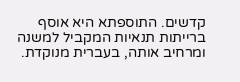קדשים. התוספתא היא אוסף ברייתות תנאיות המקביל למשנה ומרחיב אותה, בעברית מנוקדת.